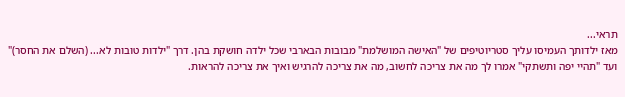תראי...
מאז ילדותך העמיסו עליך סטריוטיפים של "האישה המושלמת" מבובות הבארבי שכל ילדה חושקת בהן. דרך "ילדות טובות לא... (השלם את החסר)" ועד "תהיי יפה ותשתקי" אמרו לך מה את צריכה לחשוב, מה את צריכה להרגיש ואיך את צריכה להראות.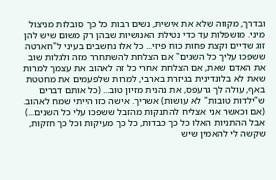ובדרך, מקווה שלא את אישית, נשים רבות כל כך סובלות מניצול מיני. מושפלות עד כדי נטילת האנושיות שבהן רק משום שיש להן זוג שדיים וקצת פחות כוח פיזי... כל אלו נחשבים בעיני ל"חארטה ששפכו עליך כל השנים" אם הצלחת להשתחרר מזה ולגלות שוב את האדם שאת, אם הצלחת אחרי כל זה לאהוב את עצמך למרות שאת לא בלונדינית בגיזרת בארבי, למרות שלפעמים את מחטטת באף, עולה לך גרעפס, את נהנית מזיון טוב... (כל אותם דברים ש"ילדות טובות" לא עושות) אשריך. אישה כזו הייתי שמח לאהוב. (אם וכאשר אני אצליח להתנקות מהזבל ששפכו עלי כל השנים...) אבל ההתניות האלו כל כך כבדות, כל כך מעיקות וכל כך חזקות, שקשה לי להאמין שיש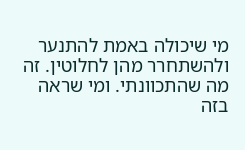מי שיכולה באמת להתנער ולהשתחרר מהן לחלוטין. זה מה שהתכוונתי. ומי שראה בזה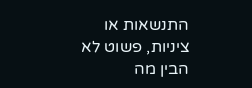התנשאות או ציניות, פשוט לא הבין מה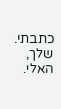כתבתי. שלך, האלי.